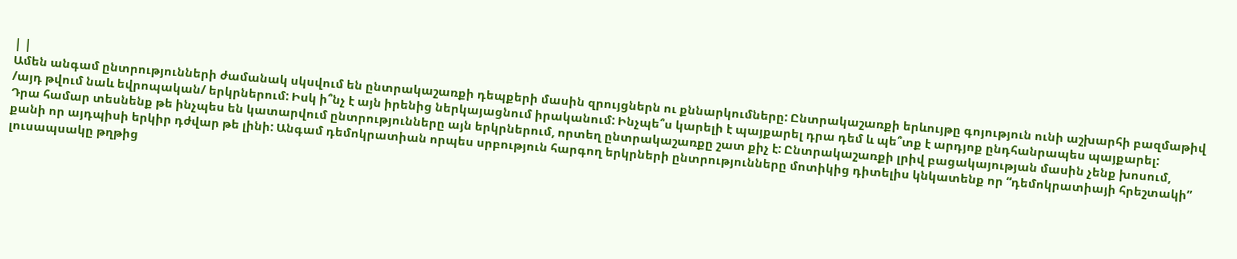| |
Ամեն անգամ ընտրությունների ժամանակ սկսվում են ընտրակաշառքի դեպքերի մասին զրույցներն ու քննարկումները: Ընտրակաշառքի երևույթը գոյություն ունի աշխարհի բազմաթիվ /այդ թվում նաև եվրոպական/ երկրներում: Իսկ ի՞նչ է այն իրենից ներկայացնում իրականում: Ինչպե՞ս կարելի է պայքարել դրա դեմ և պե՞տք է արդյոք ընդհանրապես պայքարել:
Դրա համար տեսնենք թե ինչպես են կատարվում ընտրությունները այն երկրներում, որտեղ ընտրակաշառքը շատ քիչ է: Ընտրակաշառքի լրիվ բացակայության մասին չենք խոսում, քանի որ այդպիսի երկիր դժվար թե լինի: Անգամ դեմոկրատիան որպես սրբություն հարգող երկրների ընտրությունները մոտիկից դիտելիս կնկատենք որ “դեմոկրատիայի հրեշտակի” լուսապսակը թղթից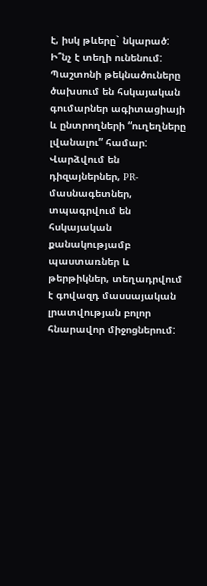է, իսկ թևերը` նկարած:
Ի՞նչ է տեղի ունենում: Պաշտոնի թեկնածուները ծախսում են հսկայական գումարներ ագիտացիայի և ընտրողների “ուղեղները լվանալու” համար: Վարձվում են դիզայներներ, PR-մասնագետներ, տպագրվում են հսկայական քանակությամբ պաստառներ և թերթիկներ, տեղադրվում է գովազդ մասսայական լրատվության բոլոր հնարավոր միջոցներում: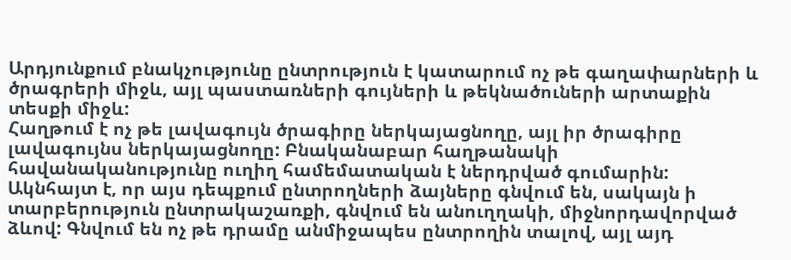Արդյունքում բնակչությունը ընտրություն է կատարում ոչ թե գաղափարների և ծրագրերի միջև, այլ պաստառների գույների և թեկնածուների արտաքին տեսքի միջև:
Հաղթում է ոչ թե լավագույն ծրագիրը ներկայացնողը, այլ իր ծրագիրը լավագույնս ներկայացնողը: Բնականաբար հաղթանակի հավանականությունը ուղիղ համեմատական է ներդրված գումարին:
Ակնհայտ է, որ այս դեպքում ընտրողների ձայները գնվում են, սակայն ի տարբերություն ընտրակաշառքի, գնվում են անուղղակի, միջնորդավորված ձևով: Գնվում են ոչ թե դրամը անմիջապես ընտրողին տալով, այլ այդ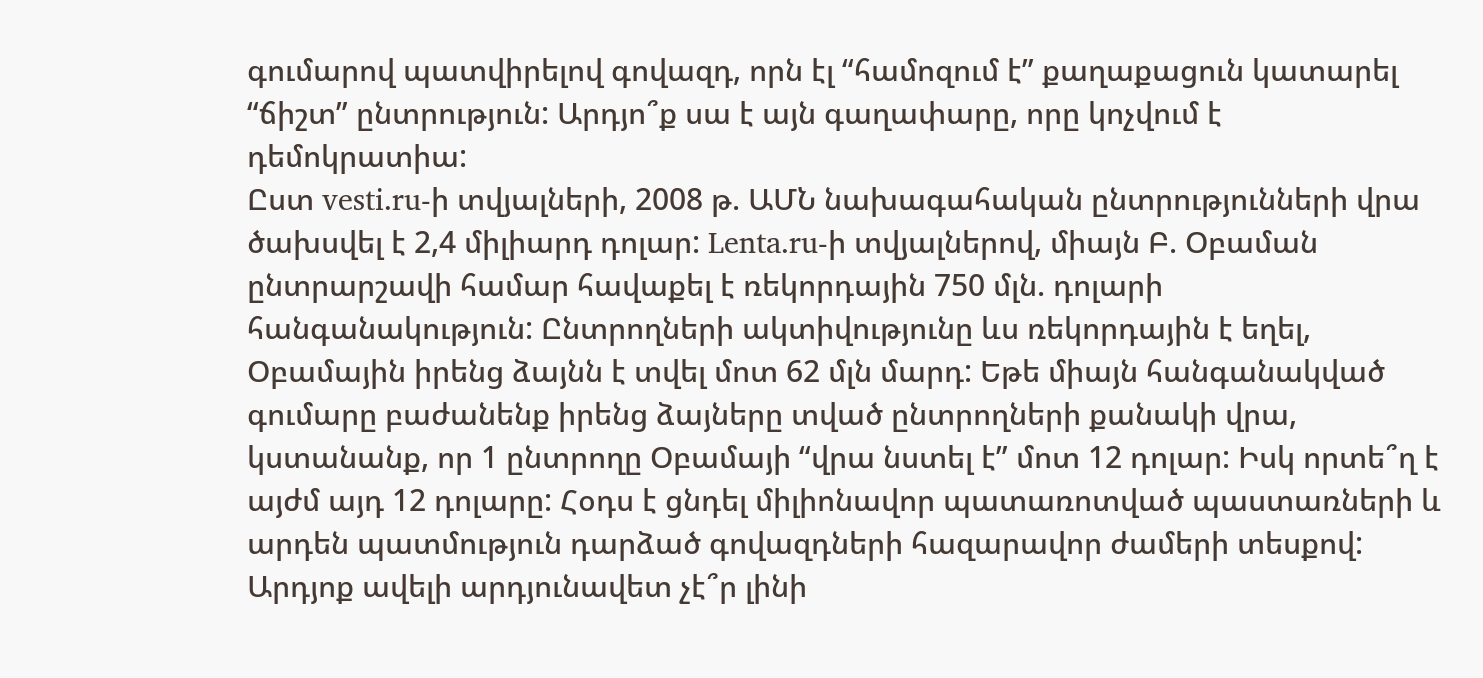գումարով պատվիրելով գովազդ, որն էլ “համոզում է” քաղաքացուն կատարել “ճիշտ” ընտրություն: Արդյո՞ք սա է այն գաղափարը, որը կոչվում է դեմոկրատիա:
Ըստ vesti.ru-ի տվյալների, 2008 թ. ԱՄՆ նախագահական ընտրությունների վրա ծախսվել է 2,4 միլիարդ դոլար: Lenta.ru-ի տվյալներով, միայն Բ. Օբաման ընտրարշավի համար հավաքել է ռեկորդային 750 մլն. դոլարի հանգանակություն: Ընտրողների ակտիվությունը ևս ռեկորդային է եղել, Օբամային իրենց ձայնն է տվել մոտ 62 մլն մարդ: Եթե միայն հանգանակված գումարը բաժանենք իրենց ձայները տված ընտրողների քանակի վրա, կստանանք, որ 1 ընտրողը Օբամայի “վրա նստել է” մոտ 12 դոլար: Իսկ որտե՞ղ է այժմ այդ 12 դոլարը: Հօդս է ցնդել միլիոնավոր պատառոտված պաստառների և արդեն պատմություն դարձած գովազդների հազարավոր ժամերի տեսքով:
Արդյոք ավելի արդյունավետ չէ՞ր լինի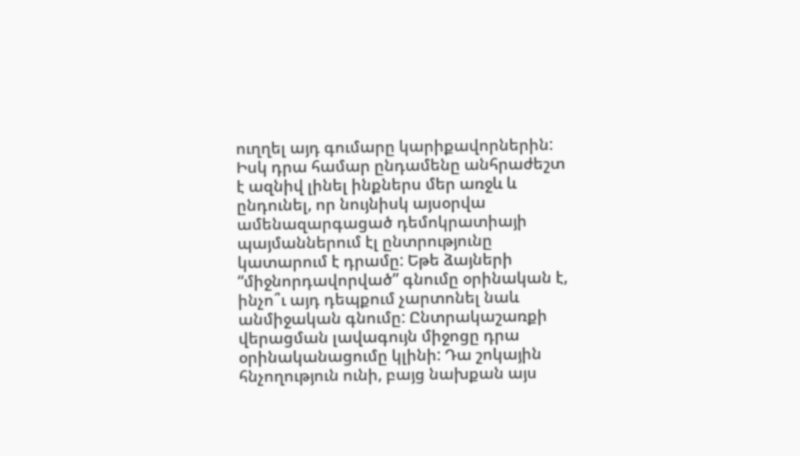ուղղել այդ գումարը կարիքավորներին: Իսկ դրա համար ընդամենը անհրաժեշտ է ազնիվ լինել ինքներս մեր առջև և ընդունել, որ նույնիսկ այսօրվա ամենազարգացած դեմոկրատիայի պայմաններում էլ ընտրությունը կատարում է դրամը: Եթե ձայների “միջնորդավորված” գնումը օրինական է, ինչո՞ւ այդ դեպքում չարտոնել նաև անմիջական գնումը: Ընտրակաշառքի վերացման լավագույն միջոցը դրա օրինականացումը կլինի: Դա շոկային հնչողություն ունի, բայց նախքան այս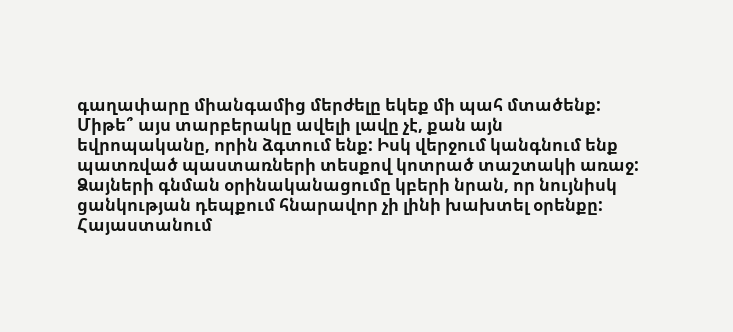գաղափարը միանգամից մերժելը եկեք մի պահ մտածենք: Միթե՞ այս տարբերակը ավելի լավը չէ, քան այն եվրոպականը, որին ձգտում ենք: Իսկ վերջում կանգնում ենք պատռված պաստառների տեսքով կոտրած տաշտակի առաջ:
Ձայների գնման օրինականացումը կբերի նրան, որ նույնիսկ ցանկության դեպքում հնարավոր չի լինի խախտել օրենքը: Հայաստանում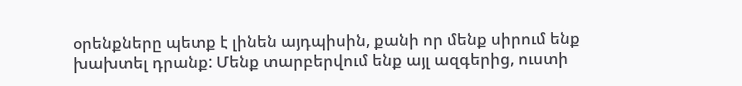օրենքները պետք է լինեն այդպիսին, քանի որ մենք սիրում ենք խախտել դրանք: Մենք տարբերվում ենք այլ ազգերից, ուստի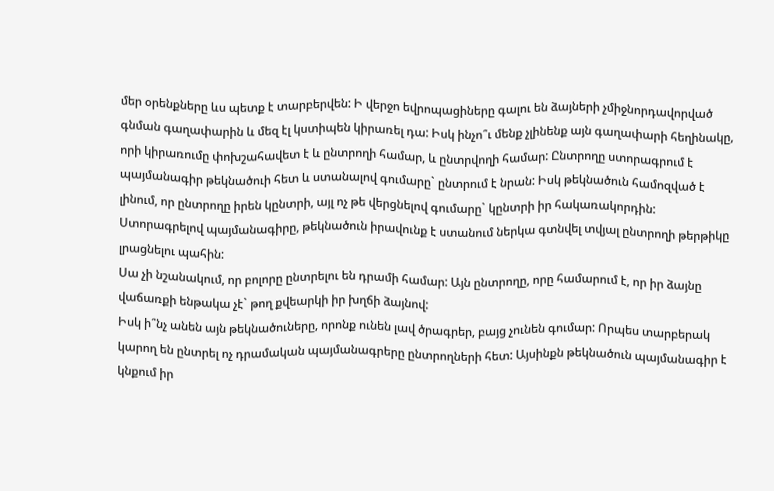մեր օրենքները ևս պետք է տարբերվեն: Ի վերջո եվրոպացիները գալու են ձայների չմիջնորդավորված գնման գաղափարին և մեզ էլ կստիպեն կիրառել դա: Իսկ ինչո՞ւ մենք չլինենք այն գաղափարի հեղինակը, որի կիրառումը փոխշահավետ է և ընտրողի համար, և ընտրվողի համար: Ընտրողը ստորագրում է պայմանագիր թեկնածուի հետ և ստանալով գումարը` ընտրում է նրան: Իսկ թեկնածուն համոզված է լինում, որ ընտրողը իրեն կընտրի, այլ ոչ թե վերցնելով գումարը` կընտրի իր հակառակորդին: Ստորագրելով պայմանագիրը, թեկնածուն իրավունք է ստանում ներկա գտնվել տվյալ ընտրողի թերթիկը լրացնելու պահին:
Սա չի նշանակում, որ բոլորը ընտրելու են դրամի համար: Այն ընտրողը, որը համարում է, որ իր ձայնը վաճառքի ենթակա չէ` թող քվեարկի իր խղճի ձայնով:
Իսկ ի՞նչ անեն այն թեկնածուները, որոնք ունեն լավ ծրագրեր, բայց չունեն գումար: Որպես տարբերակ կարող են ընտրել ոչ դրամական պայմանագրերը ընտրողների հետ: Այսինքն թեկնածուն պայմանագիր է կնքում իր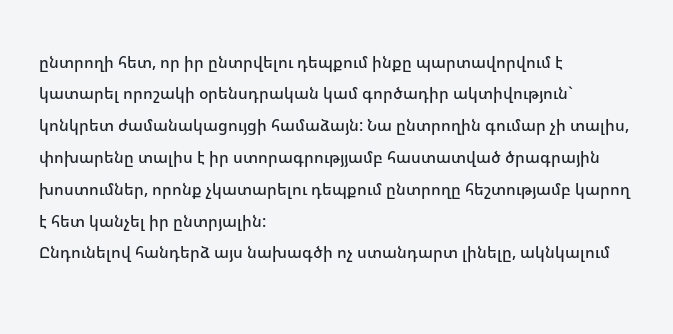ընտրողի հետ, որ իր ընտրվելու դեպքում ինքը պարտավորվում է կատարել որոշակի օրենսդրական կամ գործադիր ակտիվություն` կոնկրետ ժամանակացույցի համաձայն: Նա ընտրողին գումար չի տալիս, փոխարենը տալիս է իր ստորագրությյամբ հաստատված ծրագրային խոստումներ, որոնք չկատարելու դեպքում ընտրողը հեշտությամբ կարող է հետ կանչել իր ընտրյալին:
Ընդունելով հանդերձ այս նախագծի ոչ ստանդարտ լինելը, ակնկալում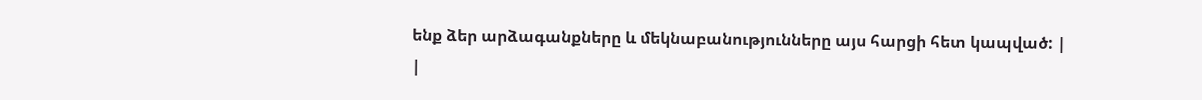ենք ձեր արձագանքները և մեկնաբանությունները այս հարցի հետ կապված: |
|